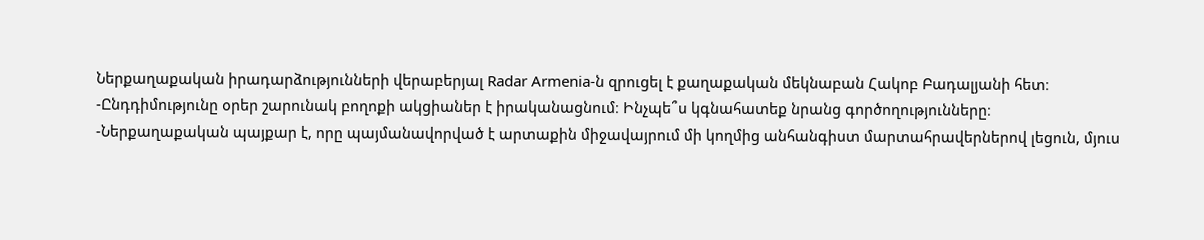Ներքաղաքական իրադարձությունների վերաբերյալ Radar Armenia-ն զրուցել է քաղաքական մեկնաբան Հակոբ Բադալյանի հետ։
-Ընդդիմությունը օրեր շարունակ բողոքի ակցիաներ է իրականացնում։ Ինչպե՞ս կգնահատեք նրանց գործողությունները։
-Ներքաղաքական պայքար է, որը պայմանավորված է արտաքին միջավայրում մի կողմից անհանգիստ մարտահրավերներով լեցուն, մյուս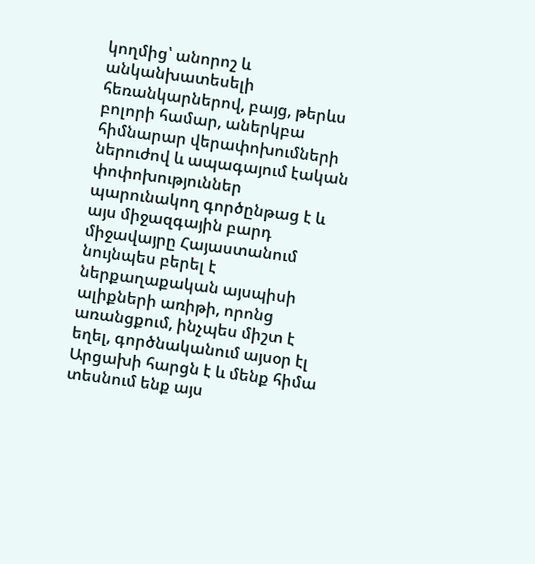կողմից՝ անորոշ և անկանխատեսելի հեռանկարներով, բայց, թերևս բոլորի համար, աներկբա հիմնարար վերափոխումների ներուժով և ապագայում էական փոփոխություններ պարունակող գործընթաց է և այս միջազգային բարդ միջավայրը Հայաստանում նույնպես բերել է ներքաղաքական այսպիսի ալիքների առիթի, որոնց առանցքում, ինչպես միշտ է եղել, գործնականում այսօր էլ Արցախի հարցն է և մենք հիմա տեսնում ենք այս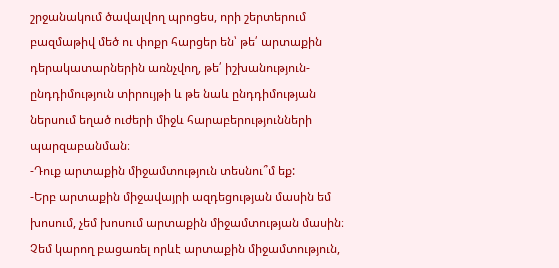շրջանակում ծավալվող պրոցես, որի շերտերում բազմաթիվ մեծ ու փոքր հարցեր են՝ թե՛ արտաքին դերակատարներին առնչվող, թե՛ իշխանություն-ընդդիմություն տիրույթի և թե նաև ընդդիմության ներսում եղած ուժերի միջև հարաբերությունների պարզաբանման։
-Դուք արտաքին միջամտություն տեսնու՞մ եք:
-Երբ արտաքին միջավայրի ազդեցության մասին եմ խոսում, չեմ խոսում արտաքին միջամտության մասին։ Չեմ կարող բացառել որևէ արտաքին միջամտություն,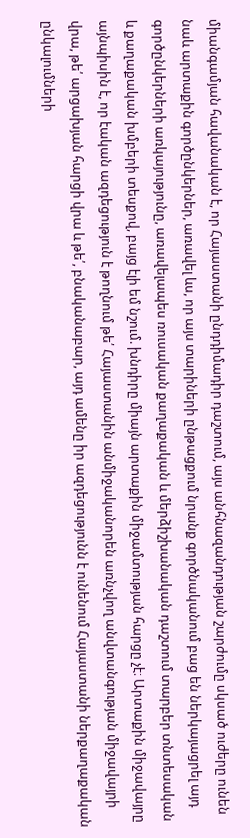միանգամյան հավանական է, որ Հայաստանի ընդդիմադիր դաշտում, այս անհնազանդության շարժումը սկսած ուժերը ունեն նաև արտաքին գործընկերներ, առավել ևս, որ այս տարիների ընթացքում նրանք գործնականում բաց են ներկայացրել այդ գործընկերների առկայությունը, առավելապես ռուսական քաղաքական և մերձիշխանական դաշտում տարբեր տնտեսական և քաղաքական խմբերի տեսքով, բայց էլի եմ նշում. խնդիրը միայն արտաքին միջամտության հարցը չէ։ Արտաքին միջավայրը այնպիսին է, որ էական ազդեցություն է թողնում թե՛ Հայաստանին անմիջականորեն առնչվող անվտանգության միջավայրի վրա, թե՛ արցախյան հարցի վրա և թե՛, բնականաբար, այդ ամենը իր ազդեցությունն է ունենում Հայաստանի ներքաղաքական ընկալումների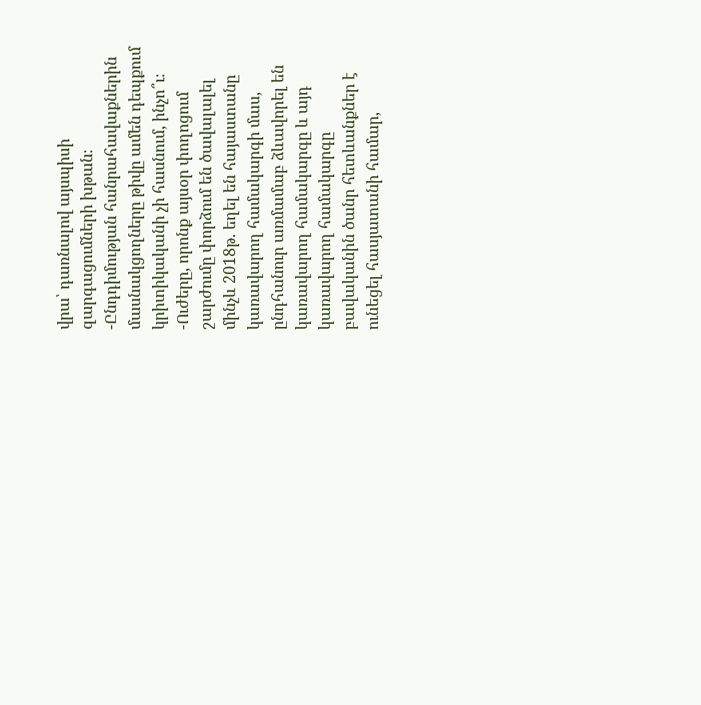վրա՝ դառնալով այսպիսի զարգացումների խթան։
-Ընդդիմության հանրահավաքներին մասնակցողները թիվը ամեն դեպքում կրիտիկականի չի հասնում, ինչո՞ւ։
-Ուժերը, որոնք այսօր փողոցում շարժումը փորձում են ծավալալել մինչև 2018թ. եղել են հայաստանը կառավարող համակարգի մաս, ընդհանուր առմամաբ ձևավորել են կառավարող համակարգը և այդ կառավարող համակարգը բավականին ծանր հետևանքներ է ունեցել հասյատանի համար,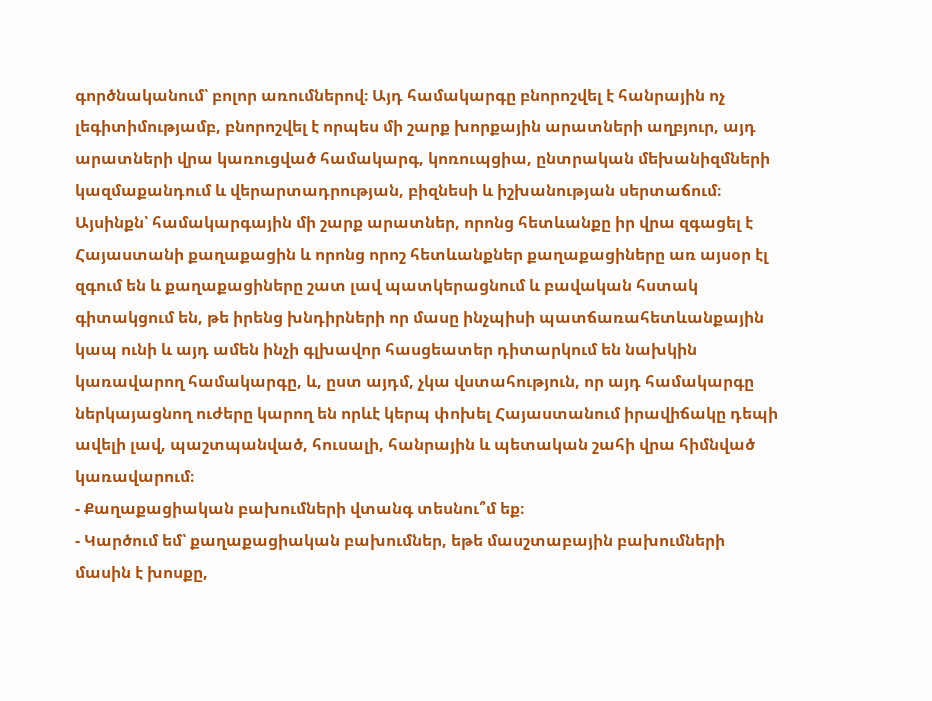գործնականում՝ բոլոր առումներով։ Այդ համակարգը բնորոշվել է հանրային ոչ լեգիտիմությամբ, բնորոշվել է որպես մի շարք խորքային արատների աղբյուր, այդ արատների վրա կառուցված համակարգ, կոռուպցիա, ընտրական մեխանիզմների կազմաքանդում և վերարտադրության, բիզնեսի և իշխանության սերտաճում։ Այսինքն՝ համակարգային մի շարք արատներ, որոնց հետևանքը իր վրա զգացել է Հայաստանի քաղաքացին և որոնց որոշ հետևանքներ քաղաքացիները առ այսօր էլ զգում են և քաղաքացիները շատ լավ պատկերացնում և բավական հստակ գիտակցում են, թե իրենց խնդիրների որ մասը ինչպիսի պատճառահետևանքային կապ ունի և այդ ամեն ինչի գլխավոր հասցեատեր դիտարկում են նախկին կառավարող համակարգը, և, ըստ այդմ, չկա վստահություն, որ այդ համակարգը ներկայացնող ուժերը կարող են որևէ կերպ փոխել Հայաստանում իրավիճակը դեպի ավելի լավ, պաշտպանված, հուսալի, հանրային և պետական շահի վրա հիմնված կառավարում։
- Քաղաքացիական բախումների վտանգ տեսնու՞մ եք։
- Կարծում եմ՝ քաղաքացիական բախումներ, եթե մասշտաբային բախումների մասին է խոսքը,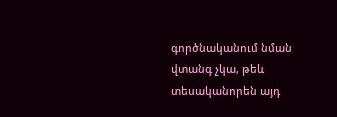գործնականում նման վտանգ չկա, թեև տեսականորեն այդ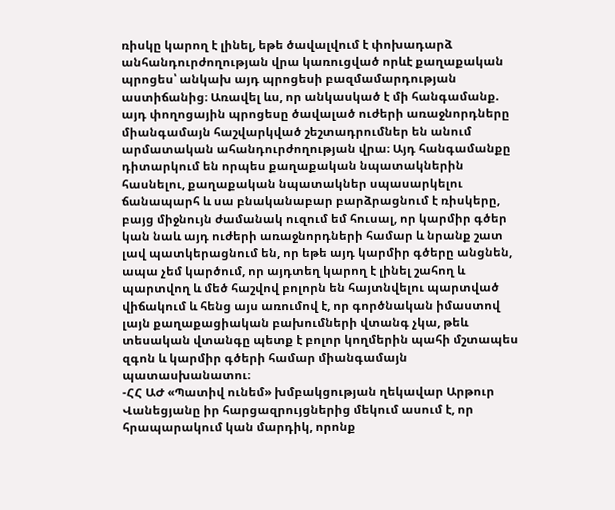ռիսկը կարող է լինել, եթե ծավալվում է փոխադարձ անհանդուրժողության վրա կառուցված որևէ քաղաքական պրոցես՝ անկախ այդ պրոցեսի բազմամարդության աստիճանից։ Առավել ևս, որ անկասկած է մի հանգամանք. այդ փողոցային պրոցեսը ծավալած ուժերի առաջնորդները միանգամայն հաշվարկված շեշտադրումներ են անում արմատական ահանդուրժողության վրա։ Այդ հանգամանքը դիտարկում են որպես քաղաքական նպատակներին հասնելու, քաղաքական նպատակներ սպասարկելու ճանապարհ և սա բնականաբար բարձրացնում է ռիսկերը, բայց միջնույն ժամանակ ուզում եմ հուսալ, որ կարմիր գծեր կան նաև այդ ուժերի առաջնորդների համար և նրանք շատ լավ պատկերացնում են, որ եթե այդ կարմիր գծերը անցնեն, ապա չեմ կարծում, որ այդտեղ կարող է լինել շահող և պարտվող և մեծ հաշվով բոլորն են հայտնվելու պարտված վիճակում և հենց այս առումով է, որ գործնական իմաստով լայն քաղաքացիական բախումների վտանգ չկա, թեև տեսական վտանգը պետք է բոլոր կողմերին պահի մշտապես զգոն և կարմիր գծերի համար միանգամայն պատասխանատու։
-ՀՀ ԱԺ «Պատիվ ունեմ» խմբակցության ղեկավար Արթուր Վանեցյանը իր հարցազրույցներից մեկում ասում է, որ հրապարակում կան մարդիկ, որոնք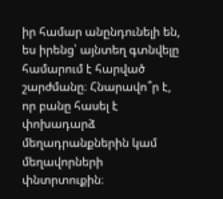իր համար անընդունելի են, ես իրենց՝ այնտեղ գտնվելը համարում է հարված շարժմանը։ Հնարավո՞ր է, որ բանը հասել է փոխադարձ մեղադրանքներին կամ մեղավորների փնտրտուքին։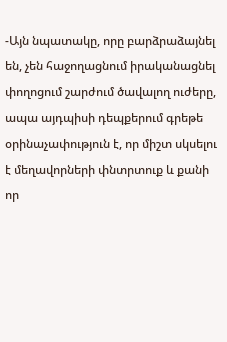-Այն նպատակը, որը բարձրաձայնել են, չեն հաջողացնում իրականացնել փողոցում շարժում ծավալող ուժերը, ապա այդպիսի դեպքերում գրեթե օրինաչափություն է, որ միշտ սկսելու է մեղավորների փնտրտուք և քանի որ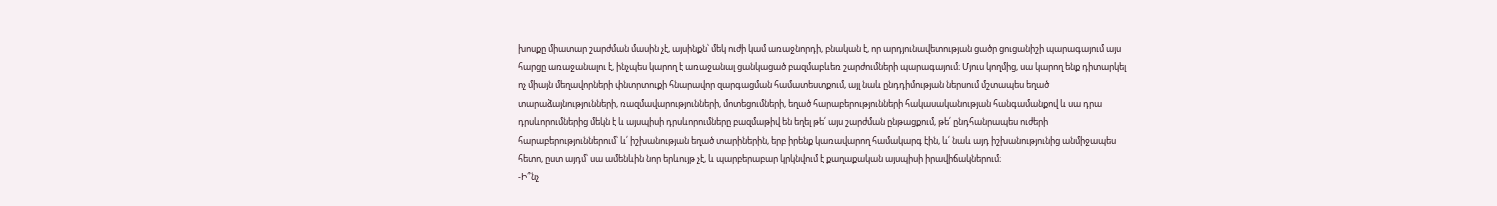խոսքը միատար շարժման մասին չէ, այսինքն՝ մեկ ուժի կամ առաջնորդի, բնական է, որ արդյունավետության ցածր ցուցանիշի պարագայում այս հարցը առաջանալու է, ինչպես կարող է առաջանալ ցանկացած բազմաբևեռ շարժումների պարագայում։ Մյուս կողմից, սա կարող ենք դիտարկել ոչ միայն մեղավորների փնտրտուքի հնարավոր զարգացման համատեստքում, այլ նաև ընդդիմության ներսում մշտապես եղած տարաձայնությունների, ռազմավարությունների, մոտեցումների, եղած հարաբերությունների հակասականության հանգամանքով և սա դրա դրսևորումներից մեկն է և այսպիսի դրսևորումները բազմաթիվ են եղել թե՛ այս շարժման ընթացքում, թե՛ ընդհանրապես ուժերի հարաբերություններում՝ և՛ իշխանության եղած տարիներին, երբ իրենք կառավարող համակարգ էին, և՛ նաև այդ իշխանությունից անմիջապես հետո, ըստ այդմ՝ սա ամենևին նոր երևույթ չէ, և պարբերաբար կրկնվում է քաղաքական այսպիսի իրավիճակներում։
-Ի՞նչ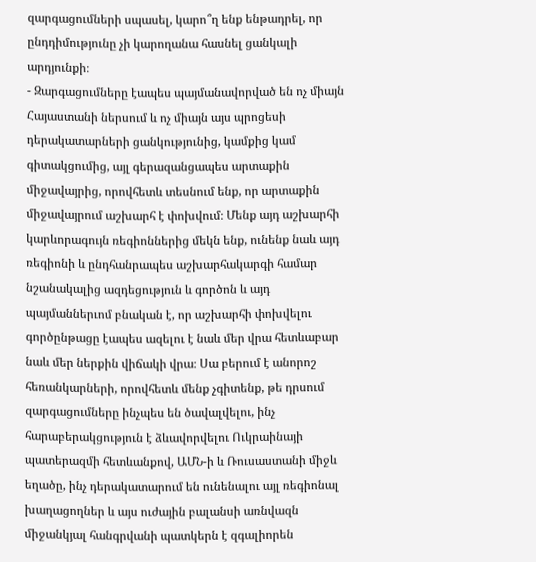զարգացումների սպասել, կարո՞ղ ենք ենթադրել, որ ընդդիմությունը չի կարողանա հասնել ցանկալի արդյունքի։
- Զարգացումները էապես պայմանավորված են ոչ միայն Հայաստանի ներսում և ոչ միայն այս պրոցեսի դերակատարների ցանկությունից, կամքից կամ գիտակցումից, այլ գերազանցապես արտաքին միջավայրից, որովհետև տեսնում ենք, որ արտաքին միջավայրում աշխարհ է փոխվում։ Մենք այդ աշխարհի կարևորագույն ռեգիոններից մեկն ենք, ունենք նաև այդ ռեգիոնի և ընդհանրապես աշխարհակարգի համար նշանակալից ազդեցություն և գործոն և այդ պայմաններւոմ բնական է, որ աշխարհի փոխվելու գործընթացը էապես ազելու է նաև մեր վրա հետևաբար նաև մեր ներքին վիճակի վրա։ Սա բերում է անորոշ հեռանկարների, որովհետև մենք չգիտենք, թե դրսում զարգացումները ինչպես են ծավալվելու, ինչ հարաբերակցություն է ձևավորվելու Ուկրաինայի պատերազմի հետևանքով, ԱՄՆ-ի և Ռուսաստանի միջև եղածը, ինչ դերակատարում են ունենալու այլ ռեգիոնալ խաղացողներ և այս ուժային բալանսի առնվազն միջանկյալ հանգրվանի պատկերն է զգալիորեն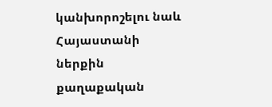կանխորոշելու նաև Հայաստանի ներքին քաղաքական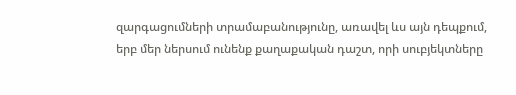զարգացումների տրամաբանությունը, առավել ևս այն դեպքում, երբ մեր ներսում ունենք քաղաքական դաշտ, որի սուբյեկտները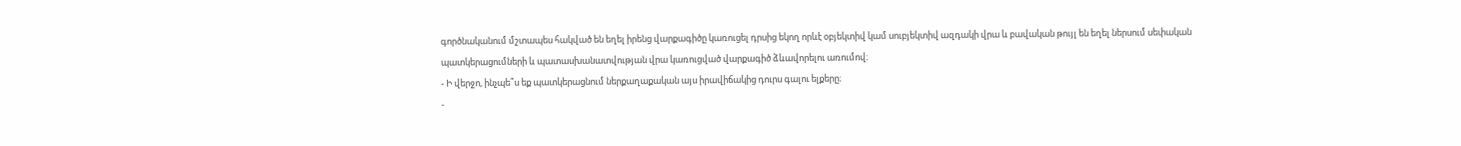գործնականում մշտապես հակված են եղել իրենց վարքագիծը կառուցել դրսից եկող որևէ օբյեկտիվ կամ սուբյեկտիվ ազդակի վրա և բավական թույլ են եղել ներսում սեփական պատկերացումների և պատասխանատվության վրա կառուցված վարքագիծ ձևավորելու առումով։
- Ի վերջո, ինչպե՞ս եք պատկերացնում ներքաղաքական այս իրավիճակից դուրս գալու ելքերը։
-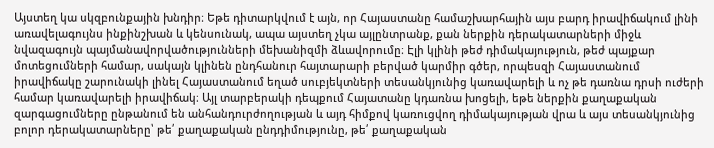Այստեղ կա սկզբունքային խնդիր։ Եթե դիտարկվում է այն, որ Հայաստանը համաշխարհային այս բարդ իրավիճակում լինի առավելագույնս ինքինշխան և կենսունակ, ապա այստեղ չկա այլընտրանք, քան ներքին դերակատարների միջև նվազագույն պայմանավորվածությունների մեխանիզմի ձևավորումը։ Էլի կլինի թեժ դիմակայություն, թեժ պայքար մոտեցումների համար, սակայն կլինեն ընդհանուր հայտարարի բերված կարմիր գծեր, որպեսզի Հայաստանում իրավիճակը շարունակի լինել Հայաստանում եղած սուբյեկտների տեսանկյունից կառավարելի և ոչ թե դառնա դրսի ուժերի համար կառավարելի իրավիճակ։ Այլ տարբերակի դեպքում Հայատանը կդառնա խոցելի, եթե ներքին քաղաքական զարգացումները ընթանում են անհանդուրժողության և այդ հիմքով կառուցվող դիմակայության վրա և այս տեսանկյունից բոլոր դերակատարները՝ թե՛ քաղաքական ընդդիմությունը, թե՛ քաղաքական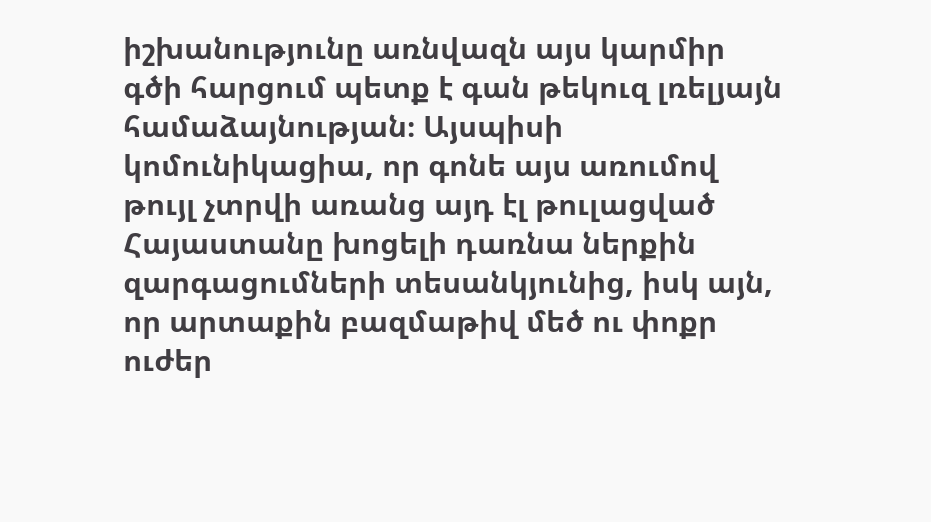իշխանությունը առնվազն այս կարմիր գծի հարցում պետք է գան թեկուզ լռելյայն համաձայնության։ Այսպիսի կոմունիկացիա, որ գոնե այս առումով թույլ չտրվի առանց այդ էլ թուլացված Հայաստանը խոցելի դառնա ներքին զարգացումների տեսանկյունից, իսկ այն, որ արտաքին բազմաթիվ մեծ ու փոքր ուժեր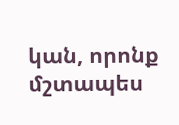կան, որոնք մշտապես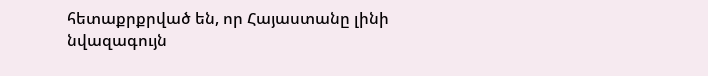հետաքրքրված են, որ Հայաստանը լինի նվազագույն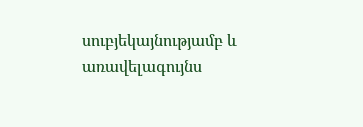սուբյեկայնությամբ և առավելագույնս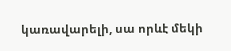կառավարելի, սա որևէ մեկի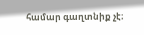համար գաղտնիք չէ։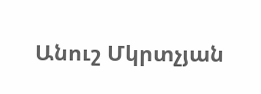Անուշ Մկրտչյան